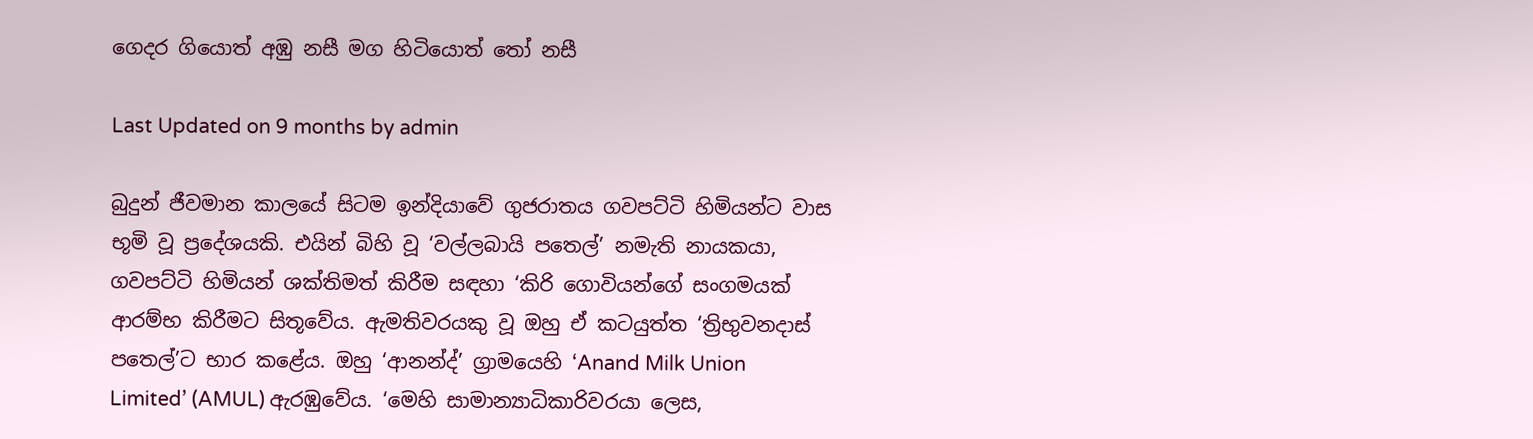ගෙදර ගියොත් අඹු නසී මග හිටියොත් තෝ නසී

Last Updated on 9 months by admin

බුදුන් ජීවමාන කාලයේ සිටම ඉන්දියාවේ ගුජරාතය ගවපට්ටි හිමියන්ට වාස භූමි වූ ප්‍රදේශයකි. එයින් බිහි වූ ‘වල්ලබායි පතෙල්’ නමැති නායකයා, ගවපට්ටි හිමියන් ශක්තිමත් කිරීම සඳහා ‘කිරි ගොවියන්ගේ සංගමයක් ආරම්භ කිරීමට සිතූවේය. ඇමතිවරයකු වූ ඔහු ඒ කටයුත්ත ‘ත්‍රිභුවනදාස් පතෙල්’ට භාර කළේය. ඔහු ‘ආනන්ද්’ ග්‍රාමයෙහි ‘Anand Milk Union Limited’ (AMUL) ඇරඹුවේය. ‘මෙහි සාමාන්‍යාධිකාරිවරයා ලෙස,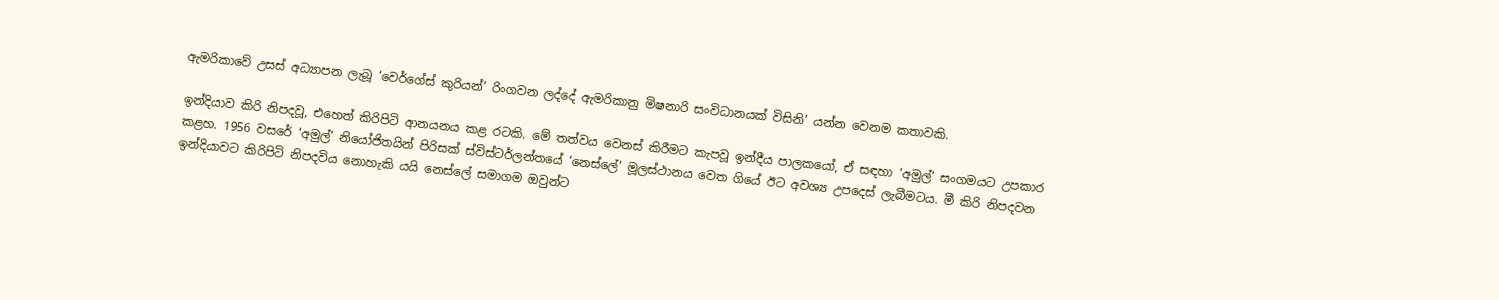ඇමරිකාවේ උසස් අධ්‍යාපන ලැබූ ‘වෙර්ගේස් කුරියන්’ රිංගවන ලද්දේ ඇමරිකානු මිෂනාරි සංවිධානයක් විසිනි’ යන්න වෙනම කතාවකි.

ඉන්දියාව කිරි නිපදවූ, එහෙත් කිරිපිටි ආනයනය කළ රටකි. මේ තත්වය වෙනස් කිරීමට කැපවූ ඉන්දීය පාලකයෝ, ඒ සඳහා ‘අමුල්’ සංගමයට උපකාර කළහ. 1956 වසරේ ‘අමුල්’ නියෝජිතයින් පිරිසක් ස්විස්ටර්ලන්තයේ ‘නෙස්ලේ’ මූලස්ථානය වෙත ගියේ ඊට අවශ්‍ය උපදෙස් ලැබීමටය. මී කිරි නිපදවන ඉන්දියාවට කිරිපිටි නිපදවිය නොහැකි යයි නෙස්ලේ සමාගම ඔවුන්ට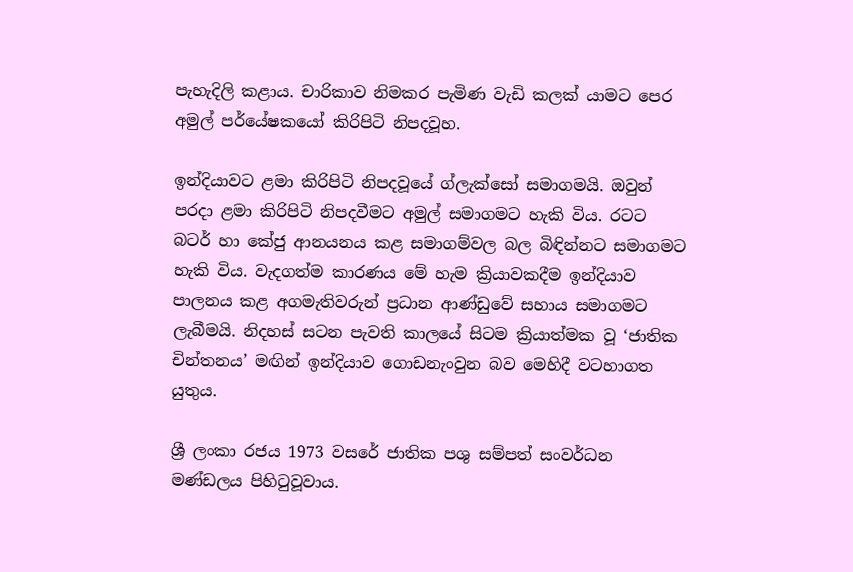පැහැදිලි කළාය. චාරිකාව නිමකර පැමිණ වැඩි කලක් යාමට පෙර අමුල් පර්යේෂකයෝ කිරිපිටි නිපදවූහ.

ඉන්දියාවට ළමා කිරිපිටි නිපදවූයේ ග්ලැක්සෝ සමාගමයි. ඔවුන් පරදා ළමා කිරිපිටි නිපදවීමට අමුල් සමාගමට හැකි විය. රටට බටර් හා කේජු ආනයනය කළ සමාගම්වල බල බිඳින්නට සමාගමට හැකි විය. වැදගත්ම කාරණය මේ හැම ක්‍රියාවකදීම ඉන්දියාව පාලනය කළ අගමැතිවරුන් ප්‍රධාන ආණ්ඩුවේ සහාය සමාගමට ලැබීමයි. නිදහස් සටන පැවති කාලයේ සිටම ක්‍රියාත්මක වූ ‘ජාතික චින්තනය’ මඟින් ඉන්දියාව ගොඩනැංවුන බව මෙහිදී වටහාගත යුතුය.

ශ්‍රී ලංකා රජය 1973 වසරේ ජාතික පශු සම්පත් සංවර්ධන මණ්ඩලය පිහිටුවූවාය.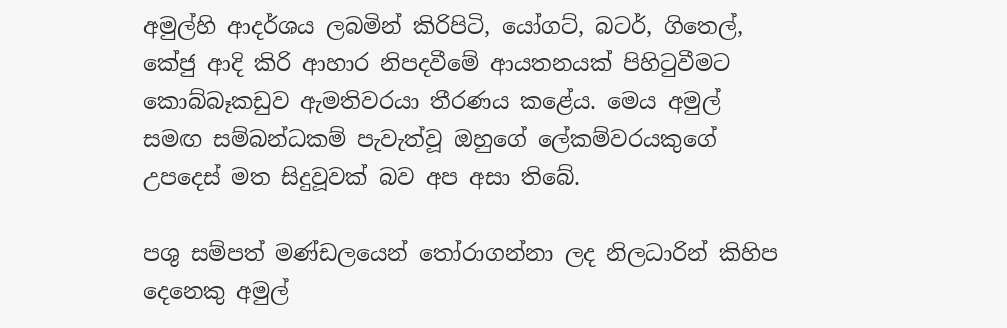අමුල්හි ආදර්ශය ලබමින් කිරිපිටි, යෝගට්, බටර්, ගිතෙල්, කේජු ආදි කිරි ආහාර නිපදවීමේ ආයතනයක් පිහිටුවීමට කොබ්බෑකඩුව ඇමතිවරයා තීරණය කළේය. මෙය අමුල් සමඟ සම්බන්ධකම් පැවැත්වූ ඔහුගේ ලේකම්වරයකුගේ උපදෙස් මත සිදුවූවක් බව අප අසා තිබේ.

පශු සම්පත් මණ්ඩලයෙන් තෝරාගන්නා ලද නිලධාරින් කිහිප දෙනෙකු අමුල්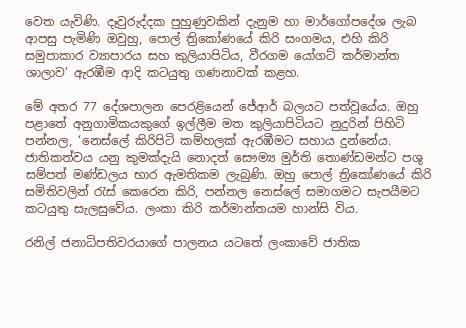වෙත යැවිණි. දෑවුරුද්දක පුහුණුවකින් දැනුම හා මාර්ගෝපදේශ ලැබ ආපසු පැමිණි ඔවුහු, පොල් ත්‍රිකෝණයේ කිරි සංගමය, එහි කිරි සමුපාකාර ව්‍යාපාරය සහ කුලියාපිටිය, වීරගම යෝගට් කර්මාන්ත ශාලාව’ ඇරඹීම ආදි කටයුතු ගණනාවක් කළහ.

මේ අතර 77 දේශපාලන පෙරළියෙන් ජේආර් බලයට පත්වූයේය. ඔහු පළාතේ අනුගාමිකයකුගේ ඉල්ලීම මත කුලියාපිටියට නුදුරින් පිහිටි පන්නල, ‘නෙස්ලේ කිරිපිටි කම්හලක් ඇරඹීමට සහාය දුන්නේය. ජාතිකත්වය යනු කුමක්දැයි නොදත් සෞම්‍ය මුර්ති තොණ්ඩමන්ට පශු සම්පත් මණ්ඩලය භාර ඇමතිකම ලැබුණි. ඔහු පොල් ත්‍රිකෝණයේ කිරි සමිතිවලින් රැස් කෙරෙන කිරි, පන්නල නෙස්ලේ සමාගමට සැපයීමට කටයුතු සැලසුවේය. ලංකා කිරි කර්මාන්තයම හාන්සි විය.

රනිල් ජනාධිපතිවරයාගේ පාලනය යටතේ ලංකාවේ ජාතික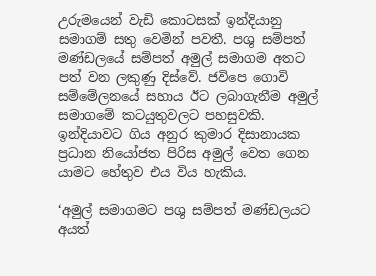උරුමයෙන් වැඩි කොටසක් ඉන්දියානු සමාගම් සතු වෙමින් පවතී. පශු සම්පත් මණ්ඩලයේ සම්පත් අමුල් සමාගම අතට පත් වන ලකුණු දිස්වේ. ජවිපෙ ගොවි සම්මේලනයේ සහාය ඊට ලබාගැනීම අමුල් සමාගමේ කටයුතුවලට පහසුවකි. ඉන්දියාවට ගිය අනුර කුමාර දිසානායක ප්‍රධාන නියෝජත පිරිස අමුල් වෙත ගෙන යාමට හේතුව එය විය හැකිය.

‘අමුල් සමාගමට පශු සම්පත් මණ්ඩලයට අයත්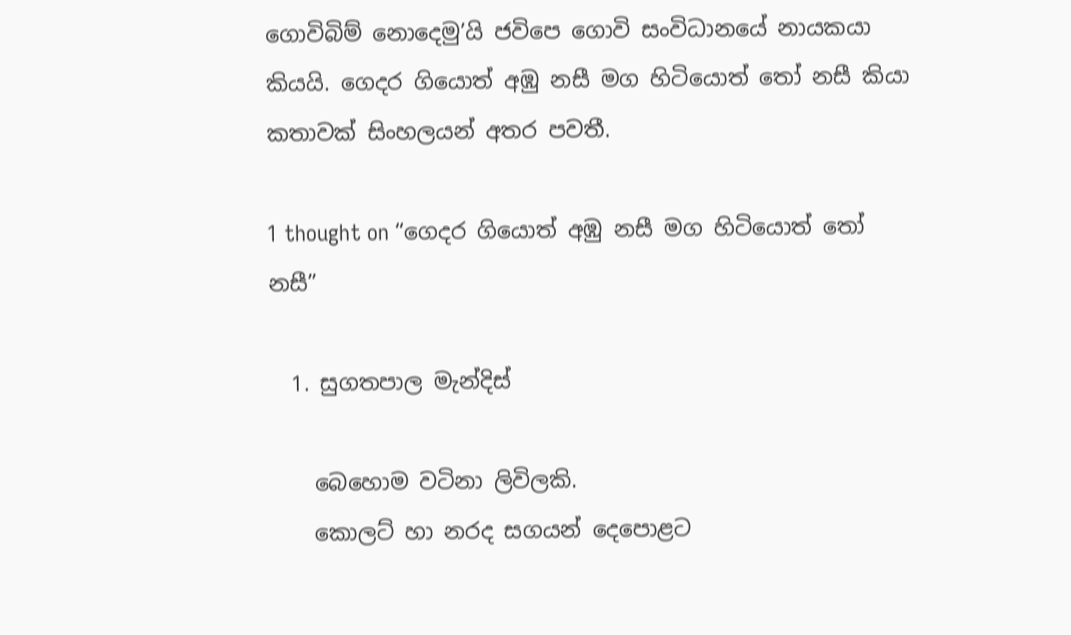ගොවිබිම් නොදෙමු’යි ජවිපෙ ගොවි සංවිධානයේ නායකයා කියයි. ගෙදර ගියොත් අඹු නසී මග හිටියොත් තෝ නසී කියා කතාවක් සිංහලයන් අතර පවතී.

1 thought on “ගෙදර ගියොත් අඹු නසී මග හිටියොත් තෝ නසී”

  1. සුගතපාල මැන්දිස්

    බෙහොම වටිනා ලිවිලකි.
    කොලට් හා නරද සගයන් දෙපොළට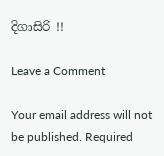දිගාසිරි !!

Leave a Comment

Your email address will not be published. Required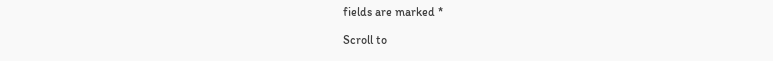fields are marked *

Scroll to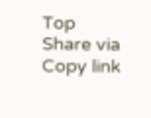Top
Share via
Copy link